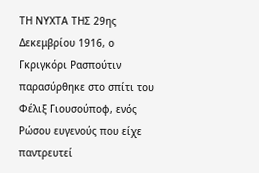ΤΗ ΝΥΧΤΑ ΤΗΣ 29ης Δεκεμβρίου 1916, ο Γκριγκόρι Ρασπούτιν παρασύρθηκε στο σπίτι του Φέλιξ Γιουσούποφ, ενός Ρώσου ευγενούς που είχε παντρευτεί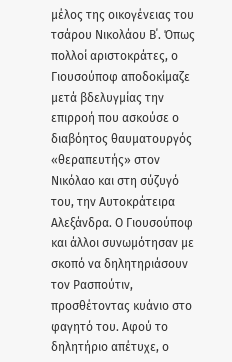μέλος της οικογένειας του τσάρου Νικολάου Β΄. Όπως πολλοί αριστοκράτες, ο Γιουσούποφ αποδοκίμαζε μετά βδελυγμίας την επιρροή που ασκούσε ο διαβόητος θαυματουργός «θεραπευτής» στον Νικόλαο και στη σύζυγό του, την Αυτοκράτειρα Αλεξάνδρα. Ο Γιουσούποφ και άλλοι συνωμότησαν με σκοπό να δηλητηριάσουν τον Ρασπούτιν, προσθέτοντας κυάνιο στο φαγητό του. Αφού το δηλητήριο απέτυχε, ο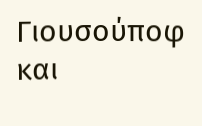Γιουσούποφ και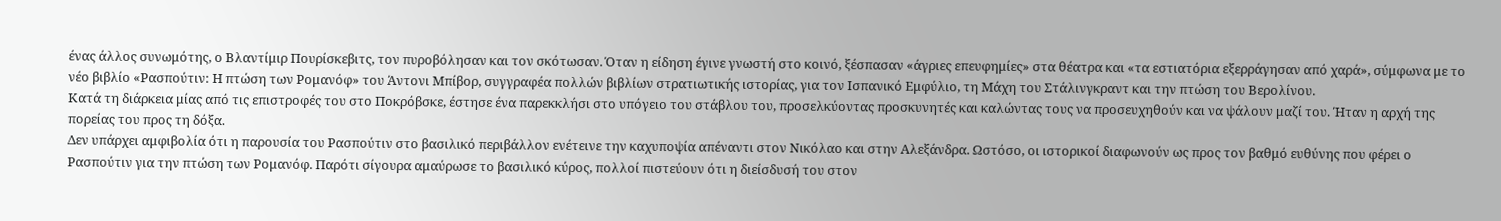ένας άλλος συνωμότης, ο Βλαντίμιρ Πουρίσκεβιτς, τον πυροβόλησαν και τον σκότωσαν. Όταν η είδηση έγινε γνωστή στο κοινό, ξέσπασαν «άγριες επευφημίες» στα θέατρα και «τα εστιατόρια εξερράγησαν από χαρά», σύμφωνα με το νέο βιβλίο «Ρασπούτιν: Η πτώση των Ρομανόφ» του Άντονι Μπίβορ, συγγραφέα πολλών βιβλίων στρατιωτικής ιστορίας, για τον Ισπανικό Εμφύλιο, τη Μάχη του Στάλινγκραντ και την πτώση του Βερολίνου.
Κατά τη διάρκεια μίας από τις επιστροφές του στο Ποκρόβσκε, έστησε ένα παρεκκλήσι στο υπόγειο του στάβλου του, προσελκύοντας προσκυνητές και καλώντας τους να προσευχηθούν και να ψάλουν μαζί του. Ήταν η αρχή της πορείας του προς τη δόξα.
Δεν υπάρχει αμφιβολία ότι η παρουσία του Ρασπούτιν στο βασιλικό περιβάλλον ενέτεινε την καχυποψία απέναντι στον Νικόλαο και στην Αλεξάνδρα. Ωστόσο, οι ιστορικοί διαφωνούν ως προς τον βαθμό ευθύνης που φέρει ο Ρασπούτιν για την πτώση των Ρομανόφ. Παρότι σίγουρα αμαύρωσε το βασιλικό κύρος, πολλοί πιστεύουν ότι η διείσδυσή του στον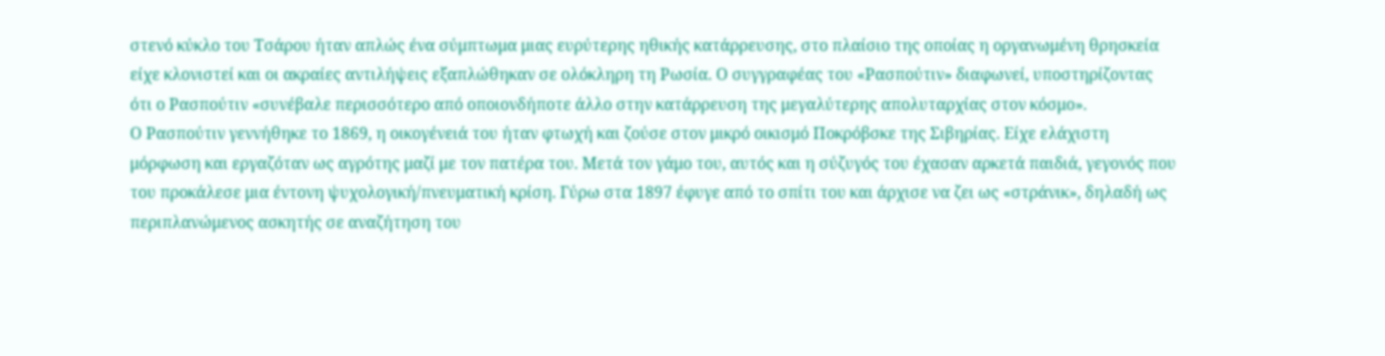στενό κύκλο του Τσάρου ήταν απλώς ένα σύμπτωμα μιας ευρύτερης ηθικής κατάρρευσης, στο πλαίσιο της οποίας η οργανωμένη θρησκεία είχε κλονιστεί και οι ακραίες αντιλήψεις εξαπλώθηκαν σε ολόκληρη τη Ρωσία. Ο συγγραφέας του «Ρασπούτιν» διαφωνεί, υποστηρίζοντας ότι ο Ρασπούτιν «συνέβαλε περισσότερο από οποιονδήποτε άλλο στην κατάρρευση της μεγαλύτερης απολυταρχίας στον κόσμο».
Ο Ρασπούτιν γεννήθηκε το 1869, η οικογένειά του ήταν φτωχή και ζούσε στον μικρό οικισμό Ποκρόβσκε της Σιβηρίας. Είχε ελάχιστη μόρφωση και εργαζόταν ως αγρότης μαζί με τον πατέρα του. Μετά τον γάμο του, αυτός και η σύζυγός του έχασαν αρκετά παιδιά, γεγονός που του προκάλεσε μια έντονη ψυχολογική/πνευματική κρίση. Γύρω στα 1897 έφυγε από το σπίτι του και άρχισε να ζει ως «στράνικ», δηλαδή ως περιπλανώμενος ασκητής σε αναζήτηση του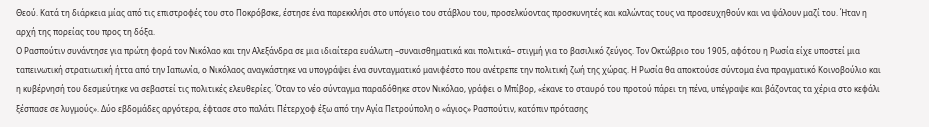Θεού. Κατά τη διάρκεια μίας από τις επιστροφές του στο Ποκρόβσκε, έστησε ένα παρεκκλήσι στο υπόγειο του στάβλου του, προσελκύοντας προσκυνητές και καλώντας τους να προσευχηθούν και να ψάλουν μαζί του. Ήταν η αρχή της πορείας του προς τη δόξα.
Ο Ρασπούτιν συνάντησε για πρώτη φορά τον Νικόλαο και την Αλεξάνδρα σε μια ιδιαίτερα ευάλωτη –συναισθηματικά και πολιτικά– στιγμή για το βασιλικό ζεύγος. Τον Οκτώβριο του 1905, αφότου η Ρωσία είχε υποστεί μια ταπεινωτική στρατιωτική ήττα από την Ιαπωνία, ο Νικόλαος αναγκάστηκε να υπογράψει ένα συνταγματικό μανιφέστο που ανέτρεπε την πολιτική ζωή της χώρας. Η Ρωσία θα αποκτούσε σύντομα ένα πραγματικό Κοινοβούλιο και η κυβέρνησή του δεσμεύτηκε να σεβαστεί τις πολιτικές ελευθερίες. Όταν το νέο σύνταγμα παραδόθηκε στον Νικόλαο, γράφει ο Μπίβορ, «έκανε το σταυρό του προτού πάρει τη πένα, υπέγραψε και βάζοντας τα χέρια στο κεφάλι ξέσπασε σε λυγμούς». Δύο εβδομάδες αργότερα, έφτασε στο παλάτι Πέτερχοφ έξω από την Αγία Πετρούπολη ο «άγιος» Ρασπούτιν, κατόπιν πρότασης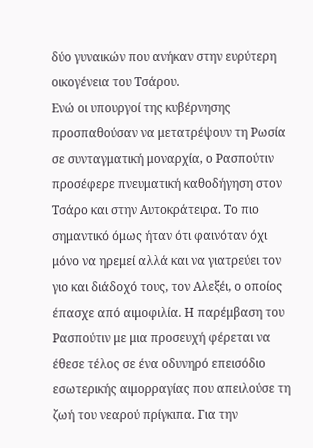δύο γυναικών που ανήκαν στην ευρύτερη οικογένεια του Τσάρου.
Ενώ οι υπουργοί της κυβέρνησης προσπαθούσαν να μετατρέψουν τη Ρωσία σε συνταγματική μοναρχία, ο Ρασπούτιν προσέφερε πνευματική καθοδήγηση στον Τσάρο και στην Αυτοκράτειρα. Το πιο σημαντικό όμως ήταν ότι φαινόταν όχι μόνο να ηρεμεί αλλά και να γιατρεύει τον γιο και διάδοχό τους, τον Αλεξέι, ο οποίος έπασχε από αιμοφιλία. Η παρέμβαση του Ρασπούτιν με μια προσευχή φέρεται να έθεσε τέλος σε ένα οδυνηρό επεισόδιο εσωτερικής αιμορραγίας που απειλούσε τη ζωή του νεαρού πρίγκιπα. Για την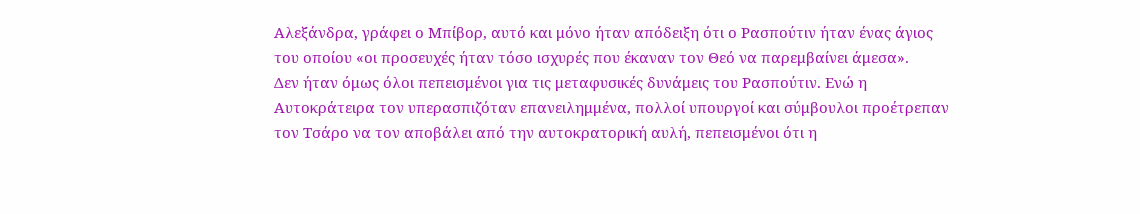Αλεξάνδρα, γράφει ο Μπίβορ, αυτό και μόνο ήταν απόδειξη ότι ο Ρασπούτιν ήταν ένας άγιος του οποίου «οι προσευχές ήταν τόσο ισχυρές που έκαναν τον Θεό να παρεμβαίνει άμεσα».
Δεν ήταν όμως όλοι πεπεισμένοι για τις μεταφυσικές δυνάμεις του Ρασπούτιν. Ενώ η Αυτοκράτειρα τον υπερασπιζόταν επανειλημμένα, πολλοί υπουργοί και σύμβουλοι προέτρεπαν τον Τσάρο να τον αποβάλει από την αυτοκρατορική αυλή, πεπεισμένοι ότι η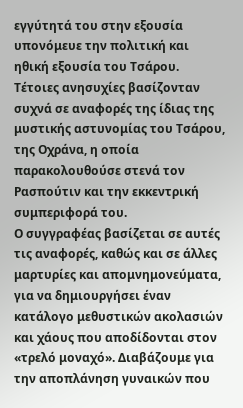εγγύτητά του στην εξουσία υπονόμευε την πολιτική και ηθική εξουσία του Τσάρου. Τέτοιες ανησυχίες βασίζονταν συχνά σε αναφορές της ίδιας της μυστικής αστυνομίας του Τσάρου, της Οχράνα, η οποία παρακολουθούσε στενά τον Ρασπούτιν και την εκκεντρική συμπεριφορά του.
Ο συγγραφέας βασίζεται σε αυτές τις αναφορές, καθώς και σε άλλες μαρτυρίες και απομνημονεύματα, για να δημιουργήσει έναν κατάλογο μεθυστικών ακολασιών και χάους που αποδίδονται στον «τρελό μοναχό». Διαβάζουμε για την αποπλάνηση γυναικών που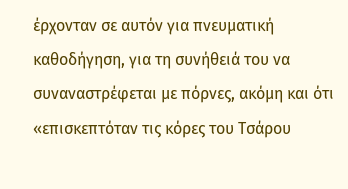έρχονταν σε αυτόν για πνευματική καθοδήγηση, για τη συνήθειά του να συναναστρέφεται με πόρνες, ακόμη και ότι «επισκεπτόταν τις κόρες του Τσάρου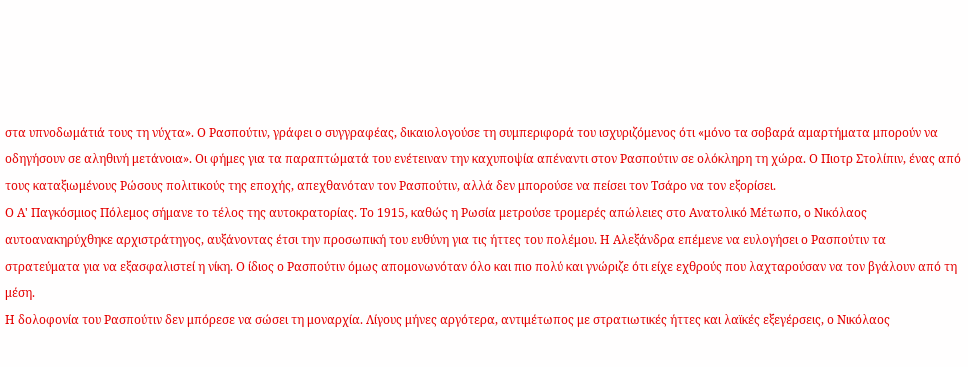στα υπνοδωμάτιά τους τη νύχτα». Ο Ρασπούτιν, γράφει ο συγγραφέας, δικαιολογούσε τη συμπεριφορά του ισχυριζόμενος ότι «μόνο τα σοβαρά αμαρτήματα μπορούν να οδηγήσουν σε αληθινή μετάνοια». Οι φήμες για τα παραπτώματά του ενέτειναν την καχυποψία απέναντι στον Ρασπούτιν σε ολόκληρη τη χώρα. Ο Πιοτρ Στολίπιν, ένας από τους καταξιωμένους Ρώσους πολιτικούς της εποχής, απεχθανόταν τον Ρασπούτιν, αλλά δεν μπορούσε να πείσει τον Τσάρο να τον εξορίσει.
Ο Α' Παγκόσμιος Πόλεμος σήμανε το τέλος της αυτοκρατορίας. Το 1915, καθώς η Ρωσία μετρούσε τρομερές απώλειες στο Ανατολικό Μέτωπο, ο Νικόλαος αυτοανακηρύχθηκε αρχιστράτηγος, αυξάνοντας έτσι την προσωπική του ευθύνη για τις ήττες του πολέμου. Η Αλεξάνδρα επέμενε να ευλογήσει ο Ρασπούτιν τα στρατεύματα για να εξασφαλιστεί η νίκη. Ο ίδιος ο Ρασπούτιν όμως απομονωνόταν όλο και πιο πολύ και γνώριζε ότι είχε εχθρούς που λαχταρούσαν να τον βγάλουν από τη μέση.
Η δολοφονία του Ρασπούτιν δεν μπόρεσε να σώσει τη μοναρχία. Λίγους μήνες αργότερα, αντιμέτωπος με στρατιωτικές ήττες και λαϊκές εξεγέρσεις, ο Νικόλαος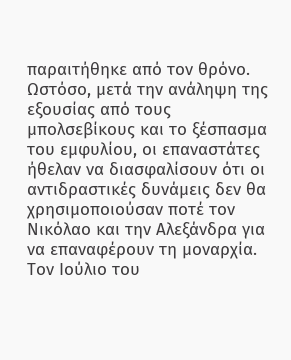παραιτήθηκε από τον θρόνο. Ωστόσο, μετά την ανάληψη της εξουσίας από τους μπολσεβίκους και το ξέσπασμα του εμφυλίου, οι επαναστάτες ήθελαν να διασφαλίσουν ότι οι αντιδραστικές δυνάμεις δεν θα χρησιμοποιούσαν ποτέ τον Νικόλαο και την Αλεξάνδρα για να επαναφέρουν τη μοναρχία. Τον Ιούλιο του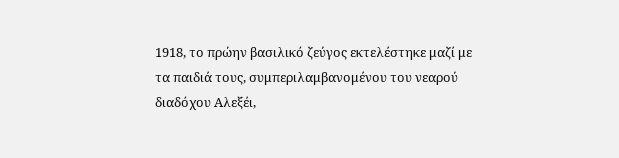1918, το πρώην βασιλικό ζεύγος εκτελέστηκε μαζί με τα παιδιά τους, συμπεριλαμβανομένου του νεαρού διαδόχου Αλεξέι,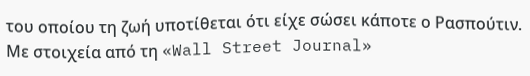του οποίου τη ζωή υποτίθεται ότι είχε σώσει κάποτε ο Ρασπούτιν.
Με στοιχεία από τη «Wall Street Journal»